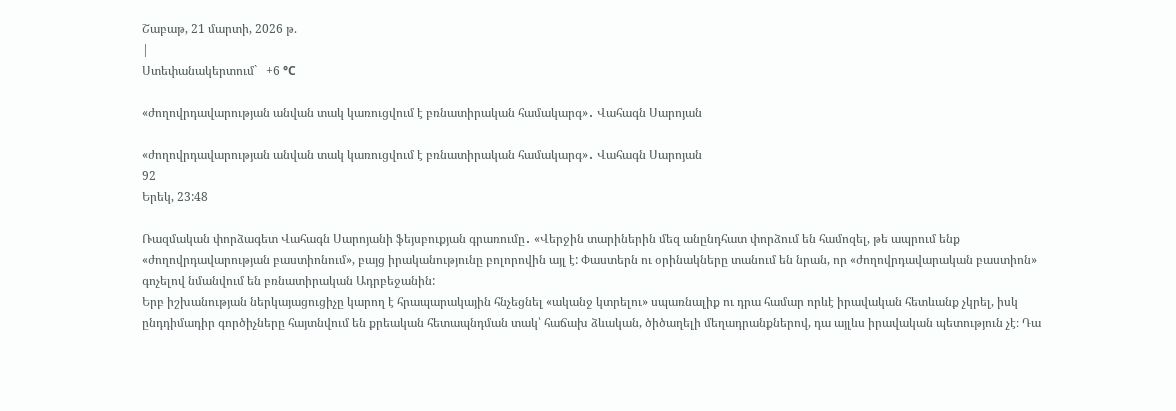Շաբաթ, 21 մարտի, 2026 թ.
|
Ստեփանակերտում`   +6 °C

«ժողովրդավարության անվան տակ կառուցվում է բռնատիրական համակարգ»․ Վահագն Սարոյան

«ժողովրդավարության անվան տակ կառուցվում է բռնատիրական համակարգ»․ Վահագն Սարոյան
92
Երեկ, 23:48

Ռազմական փորձագետ Վահագն Սարոյանի ֆեյսբուքյան գրառումը․ «Վերջին տարիներին մեզ անընդհատ փորձում են համոզել, թե ապրում ենք «ժողովրդավարության բաստիոնում», բայց իրականությունը բոլորովին այլ է: Փաստերն ու օրինակները տանում են նրան, որ «ժողովրդավարական բաստիոն» գոչելով նմանվում են բռնատիրական Ադրբեջանին:
Երբ իշխանության ներկայացուցիչը կարող է հրապարակային հնչեցնել «ականջ կտրելու» սպառնալիք ու դրա համար որևէ իրավական հետևանք չկրել, իսկ ընդդիմադիր գործիչները հայտնվում են քրեական հետապնդման տակ՝ հաճախ ձևական, ծիծաղելի մեղադրանքներով, դա այլևս իրավական պետություն չէ։ Դա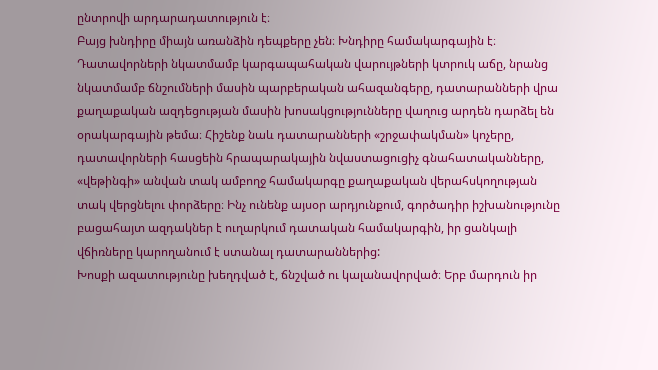ընտրովի արդարադատություն է։
Բայց խնդիրը միայն առանձին դեպքերը չեն։ Խնդիրը համակարգային է։
Դատավորների նկատմամբ կարգապահական վարույթների կտրուկ աճը, նրանց նկատմամբ ճնշումների մասին պարբերական ահազանգերը, դատարանների վրա քաղաքական ազդեցության մասին խոսակցությունները վաղուց արդեն դարձել են օրակարգային թեմա։ Հիշենք նաև դատարանների «շրջափակման» կոչերը, դատավորների հասցեին հրապարակային նվաստացուցիչ գնահատականները, «վեթինգի» անվան տակ ամբողջ համակարգը քաղաքական վերահսկողության տակ վերցնելու փորձերը։ Ինչ ունենք այսօր արդյունքում, գործադիր իշխանությունը բացահայտ ազդակներ է ուղարկում դատական համակարգին, իր ցանկալի վճիռները կարողանում է ստանալ դատարաններից:
Խոսքի ազատությունը խեղդված է, ճնշված ու կալանավորված։ Երբ մարդուն իր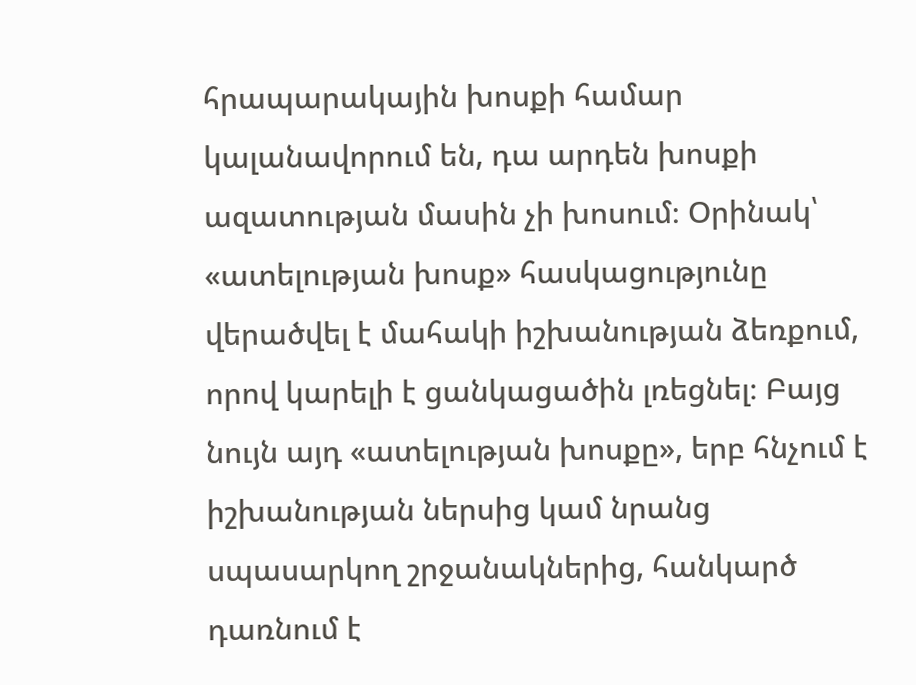հրապարակային խոսքի համար կալանավորում են, դա արդեն խոսքի ազատության մասին չի խոսում։ Օրինակ՝ «ատելության խոսք» հասկացությունը վերածվել է մահակի իշխանության ձեռքում, որով կարելի է ցանկացածին լռեցնել։ Բայց նույն այդ «ատելության խոսքը», երբ հնչում է իշխանության ներսից կամ նրանց սպասարկող շրջանակներից, հանկարծ դառնում է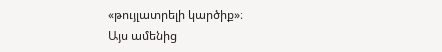«թույլատրելի կարծիք»։
Այս ամենից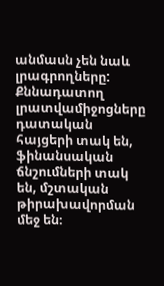անմասն չեն նաև լրագրողները: Քննադատող լրատվամիջոցները դատական հայցերի տակ են, ֆինանսական ճնշումների տակ են, մշտական թիրախավորման մեջ են։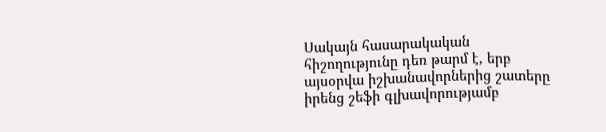Սակայն հասարակական հիշողությունը դեռ թարմ է, երբ այսօրվա իշխանավորներից շատերը իրենց շեֆի գլխավորությամբ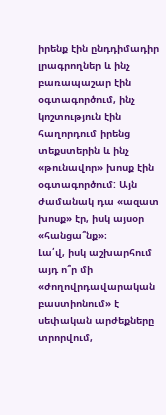իրենք էին ընդդիմադիր լրագրողներ և ինչ բառապաշար էին օգտագործում, ինչ կոշտություն էին հաղորդում իրենց տեքստերին և ինչ «թունավոր» խոսք էին օգտագործում: Այն ժամանակ դա «ազատ խոսք» էր, իսկ այսօր «հանցա՞նք»։
Լա՛վ, իսկ աշխարհում այդ ո՞ր մի «ժողովրդավարական բաստիոնում» է սեփական արժեքները տրորվում,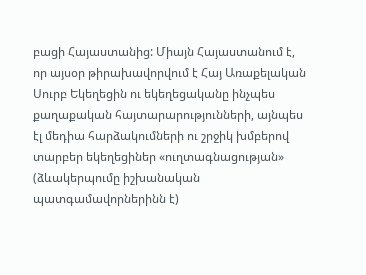բացի Հայաստանից: Միայն Հայաստանում է, որ այսօր թիրախավորվում է Հայ Առաքելական Սուրբ Եկեղեցին ու եկեղեցականը ինչպես քաղաքական հայտարարությունների, այնպես էլ մեդիա հարձակումների ու շրջիկ խմբերով տարբեր եկեղեցիներ «ուղտագնացության» (ձևակերպումը իշխանական պատգամավորներինն է)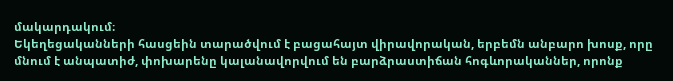մակարդակում։
Եկեղեցականների հասցեին տարածվում է բացահայտ վիրավորական, երբեմն անբարո խոսք, որը մնում է անպատիժ, փոխարենը կալանավորվում են բարձրաստիճան հոգևորականներ, որոնք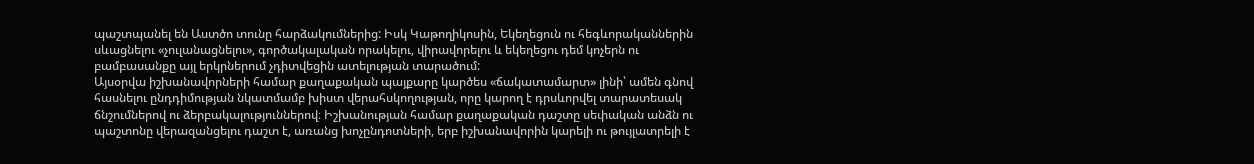պաշտպանել են Աստծո տունը հարձակումներից: Իսկ Կաթողիկոսին, Եկեղեցուն ու հեգևորականներին սևացնելու «չուլանացնելու», գործակալական որակելու, վիրավորելու և եկեղեցու դեմ կոչերն ու բամբասանքը այլ երկրներում չդիտվեցին ատելության տարածում:
Այսօրվա իշխանավորների համար քաղաքական պայքարը կարծես «ճակատամարտ» լինի՝ ամեն գնով հասնելու ընդդիմության նկատմամբ խիստ վերահսկողության, որը կարող է դրսևորվել տարատեսակ ճնշումներով ու ձերբակալություններով։ Իշխանության համար քաղաքական դաշտը սեփական անձն ու պաշտոնը վերազանցելու դաշտ է, առանց խոչընդոտների, երբ իշխանավորին կարելի ու թույլատրելի է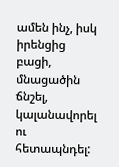ամեն ինչ, իսկ իրենցից բացի, մնացածին ճնշել, կալանավորել ու հետապնդել: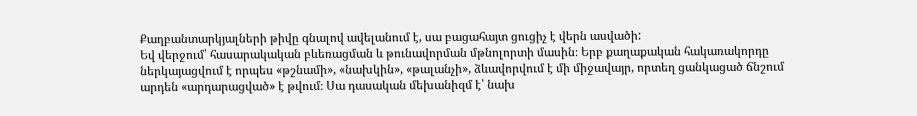Քաղբանտարկյալների թիվը գնալով ավելանում է, սա բացահայտ ցուցիչ է վերն ասվածի:
Եվ վերջում՝ հասարակական բևեռացման և թունավորման մթնոլորտի մասին։ Երբ քաղաքական հակառակորդը ներկայացվում է որպես «թշնամի», «նախկին», «թալանչի», ձևավորվում է մի միջավայր, որտեղ ցանկացած ճնշում արդեն «արդարացված» է թվում։ Սա դասական մեխանիզմ է՝ նախ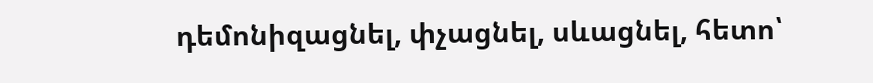դեմոնիզացնել, փչացնել, սևացնել, հետո՝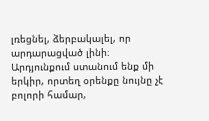լռեցնել, ձերբակալել, որ արդարացված լինի։
Արդյունքում ստանում ենք մի երկիր, որտեղ օրենքը նույնը չէ բոլորի համար,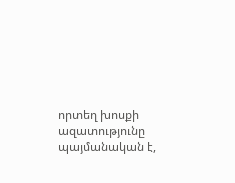որտեղ խոսքի ազատությունը պայմանական է,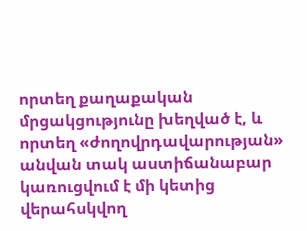որտեղ քաղաքական մրցակցությունը խեղված է, և որտեղ «ժողովրդավարության» անվան տակ աստիճանաբար կառուցվում է մի կետից վերահսկվող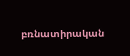բռնատիրական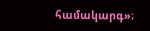համակարգ»։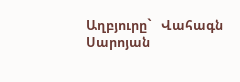Աղբյուրը`   Վահագն Սարոյան